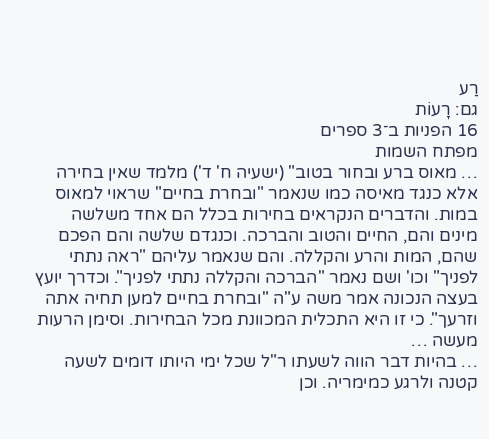רַע
גם: רָעוֹת
16 הפניות ב־3 ספרים
מפתח השמות
… מאוס ברע ובחור בטוב" (ישעיה ח' ד') מלמד שאין בחירה אלא כנגד מאיסה כמו שנאמר "ובחרת בחיים" שראוי למאוס במות. והדברים הנקראים בחירות בכלל הם אחד משלשה מינים והם, החיים והטוב והברכה. וכנגדם שלשה והם הפכם שהם, המות והרע והקללה. והם שנאמר עליהם "ראה נתתי לפניך" וכו' ושם נאמר "הברכה והקללה נתתי לפניך". וכדרך יועץ בעצה הנכונה אמר משה ע"ה "ובחרת בחיים למען תחיה אתה וזרעך". כי זו היא התכלית המכוונת מכל הבחירות. וסימן הרעות מעשה …
… בהיות דבר הווה לשעתו ר"ל שכל ימי היותו דומים לשעה קטנה ולרגע כמימריה. וכן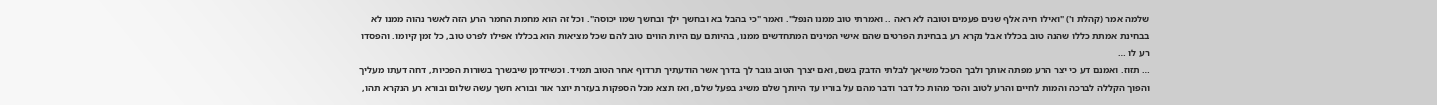שלמה אמר (קהלת ו') "ואילו חיה אלף שנים פעמים וטובה לא ראה .. ואמרתי טוב ממנו הנפל". ואמר "כי בהבל בא ובחשך ילך ובחשך שמו יכוסה". וכל זה הוא מחמת החמר הרע הזה לאשר נהוה ממנו לא בבחינת אמתת כללו שהנה טוב בכללו אבל נקרא רע בבחינת הפרטים שהם אישי המינים המתחדשים ממנו, בהיותם עם היות הווים טוב להם שכל מציאות הוא בכללו אפילו לפרט טוב, כל זמן קיומו. והפסדו רע לו …
… תזוז. ואמנם דע כי יצר הרע מפתה אותך ולבך הסכל משיאך לבלתי הדבק בשם, ואם יצרך הטוב גובר לך בדרך אשר הודעתיך תרדוף אחר הטוב תמיד. וכשיזדמן שיבשרך בשורות הפכיות, דחה דעתו מעליך והפוך הקללה לברכה והמות לחיים והרע לטוב והכר מהות כל דבר ודבר מהם על בוריו עד היותך שלם משיג בפעל שלם, ואז תצא מכל הספקות בעזרת יוצר אור ובורא חשך עשה שלום ובורא רע הנקרא תהו,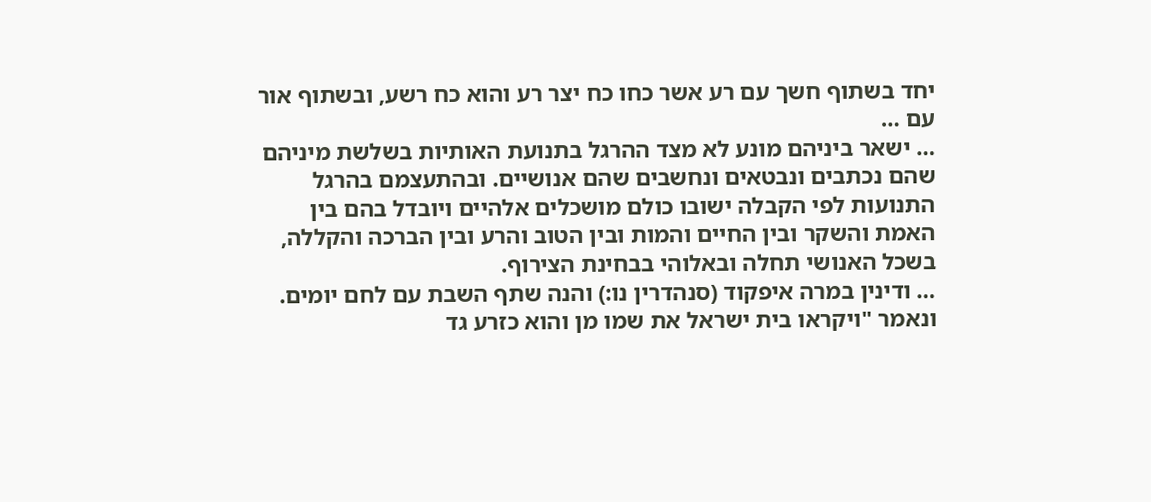יחד בשתוף חשך עם רע אשר כחו כח יצר רע והוא כח רשע, ובשתוף אור עם …
… ישאר ביניהם מונע לא מצד ההרגל בתנועת האותיות בשלשת מיניהם שהם נכתבים ונבטאים ונחשבים שהם אנושיים. ובהתעצמם בהרגל התנועות לפי הקבלה ישובו כולם מושכלים אלהיים ויובדל בהם בין האמת והשקר ובין החיים והמות ובין הטוב והרע ובין הברכה והקללה, בשכל האנושי תחלה ובאלוהי בבחינת הצירוף.
… ודינין במרה איפקוד (סנהדרין נו:) והנה שתף השבת עם לחם יומים. ונאמר "ויקראו בית ישראל את שמו מן והוא כזרע גד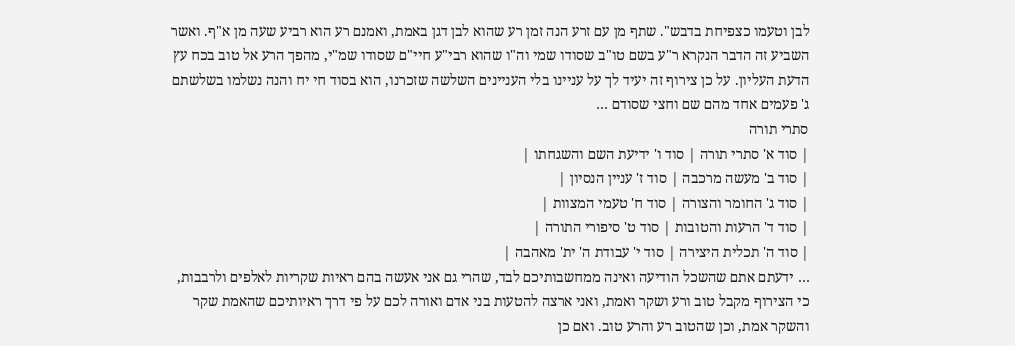לבן וטעמו כצפיחת בדבש". שתף מן עם זרע הנה זמן רע שהוא לבן דגן באמת, ואמנם רע הוא רביע שעה מן א"ף. ואשר השביע זה הדבר הנקרא ר"ע בשם טו"ב שסודו שמי וה"ו שהוא רבי"ע חיי"ם שסודו שמ"י, מהפך הרע אל טוב בכח עץ הדעת העליון. על כן צירוף זה יעיד לך על עניינו בלי העניינים השלשה שזכרנו, הוא בסוד חי יח והנה נשלמו בשלשתם ג' פעמים אחד מהם שם וחצי שסודם …
סתרי תורה
| סוד א' סתרי תורה | סוד ו' ידיעת השם והשגחתו |
| סוד ב' מעשה מרכבה | סוד ז' עניין הנסיון |
| סוד ג' החומר והצורה | סוד ח' טעמי המצוות |
| סוד ד' הרעות והטובות | סוד ט' סיפורי התורה |
| סוד ה' תכלית היצירה | סוד י' עבודת ה' ית' מאהבה |
… ידעתם אתם שהשכל הודיעה ואינה ממחשבותיכם לבד, שהרי גם אני אעשה בהם ראיות שקריות לאלפים ולרבבות, כי הצירוף מקבל טוב ורע ושקר ואמת, ואני ארצה להטעות בני אדם ואורה לכם על פי דרך ראיותיכם שהאמת שקר והשקר אמת, וכן שהטוב רע והרע טוב. ואם כן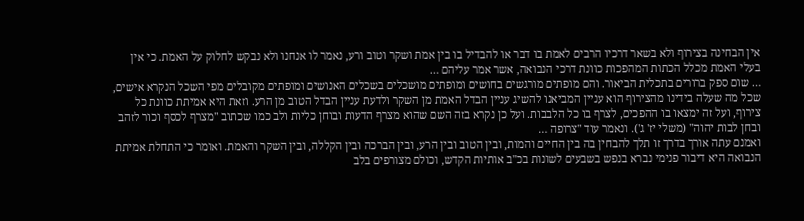אין הבחינה בצירוף ולא בשאר דרכיו הרבים לאמת בו דבר או להבדיל בו בין אמת ושקר וטוב ורע, נאמר לו אנחנו ולא נבקש לחלוק על האמת. כי אין בעלי האמת מכלל הכתות המהפכות כוונת דרכי הנבואה, אשר אמר עליהם …
… שום ספק ברורים בתכלית הביאור. והם מופתים מורגשים בחושים ומופתים מושכלים בשכלים האנושים ומופתים מקובלים מפי השכל הנקרא אישים, שכל מה שעלה בידינו מהצירוף הוא עניין המביאנו להשיג עניין הבדל האמת מן השקר ולדעת עניין הבדל הטוב מן הרע. וזאת היא אמיתת כוונת כל צירוף, ועל זה ימצאו בו ההפכים, לצרף בו כל הלבבות. ועל כן נקרא בזה השם שהוא מצרף הדעות ובוחן כליות ולב כמו שכתוב "מצרף לכסף וכור לזהב ובחן לבות יהוה" (משלי יז' ג'). ונאמר עוד "צרופה …
ואמנם עתה אורך בדרך זו תלך להבחין בה בין החיים והמות, ובין הטוב ובין הרע, ובין הברכה ובין הקללה, ובין השקר והאמת. ואומר כי התחלת אמיתת הנבואה היא דיבור פנימי נברא בנפש בשבעים לשונות בכ"ב אותיות הקדש, וכולם מצורפים בלב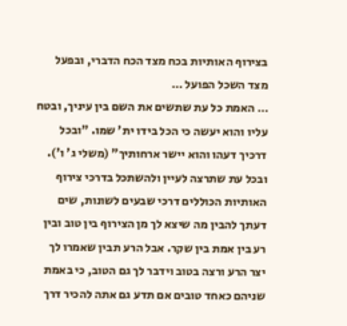בצירוף האותיות בכח מצד הכח הדברי, ובפעל מצד השכל הפועל …
… האמת כל עת שתשים את השם בין עיניך, ובטח עליו והוא יעשה כי הכל בידו ית' שמו. "ובכל דרכיך דעהו והוא יישר ארחותיך" (משלי ג' ו'). ובכל עת שתרצה לעיין ולהשתכל בדרכי צירוף האותיות הכוללים דרכי שבעים לשונות, שים דעתך להבין מה שיצא לך מן הצירוף בין טוב ובין רע בין אמת בין שקר. אבל הרע תבין שאמרו לך יצר הרע ורצה בטוב וידבר לך גם הטוב, כי באמת שניהם כאחד טובים אם תדע גם אתה להכיר דרך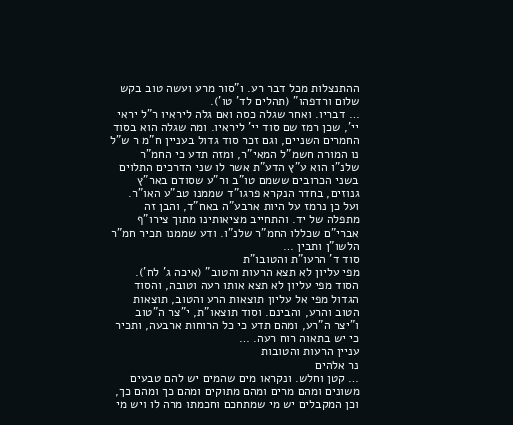ההתנצלות מכל דבר רע. ו"סור מרע ועשה טוב בקש שלום ורדפהו" (תהלים לד' טו').
… דבריו. ואחר שגלה כסה ואם גלה ליראיו ר"ל יראי יי', שכן רמז שם סוד יי' ליראיו. ומה שגלה הוא בסוד החמרים השניים, וגם זכר סוד גדול בעניין ח"מ ר ש"ל נו המורה חשמ"ל המאי"ר, ומזה תדע כי החמ"ר שלנ"ו הוא ע"ץ הדע"ת אשר לו שני הדרכים התלוים בשני הכרובים ששמם טו"ב ור"ע שסודם באר"ץ גנוזים, בחדר הנקרא פרגו"ד שממנו טב"ע האו"ר. ועל כן נרמז על היות ארבע"ה באח"ד, והבן זה מתפלה של יד. והתחייב מציאותינו מתוך צירו"ף אברי"ם שכללו החמ"ר שלנ"ו. ודע שממנו תכיר חמ"ר הלשו"ן ותבין …
סוד ד' הרעו"ת והטובו"ת
מפי עליון לא תצא הרעות והטוב" (איכה ג' לח'). הסוד מפי עליון לא תצא אותו רעה וטובה, והסוד הגדול מפי אל עליון תוצאות הרע והטוב, תוצאות הטוב והרע, והבינם. וסוד תוצאו"ת, י"צר ה"טוב ו"יצר ה"רע, ומהם תדע כי כל הרוחות ארבעה, ותכיר כי יש בתאוה רוח רעה. …
עניין הרעות והטובות
נר אלהים
… קטן וחלש. ונקראו מים שהמים יש להם טבעים משונים ומהם מרים ומהם מתוקים ומהם כך ומהם כך, וכן המקבלים יש מי שמתחכם וחכמתו מרה לו ויש מי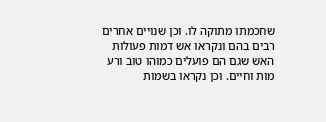שחכמתו מתוקה לו. וכן שנויים אחרים רבים בהם ונקראו אש דמות פעולות האש שגם הם פועלים כמוהו טוב ורע מות וחיים. וכן נקראו בשמות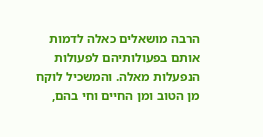הרבה מושאלים כאלה לדמות אותם בפעולותיהם לפעולות הנפעלות מאלה. והמשכיל לוקח מן הטוב ומן החיים וחי בהם,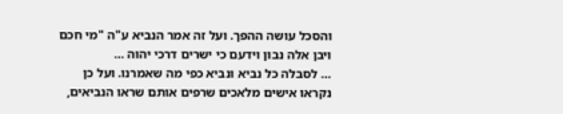והסכל עושה ההפך. ועל זה אמר הנביא ע"ה "מי חכם ויבן אלה נבון וידעם כי ישרים דרכי יהוה …
… לסבלה כל נביא ונביא כפי מה שאמרנו. ועל כן נקראו אישים מלאכים שרפים אותם שראו הנביאים,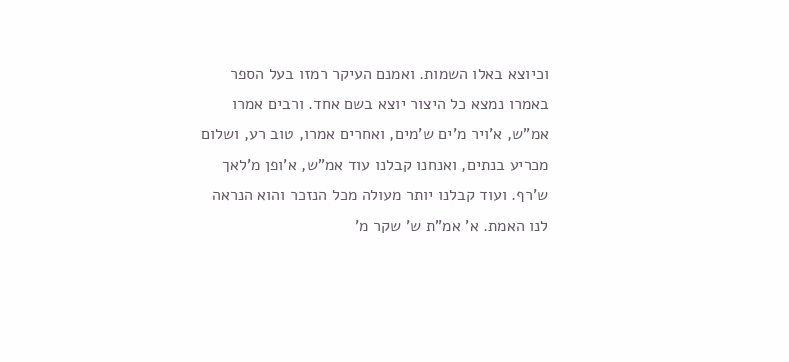וכיוצא באלו השמות. ואמנם העיקר רמזו בעל הספר באמרו נמצא כל היצור יוצא בשם אחד. ורבים אמרו אמ"ש, א'ויר מ'ים ש'מים, ואחרים אמרו, טוב רע, ושלום מכריע בנתים, ואנחנו קבלנו עוד אמ"ש, א'ופן מ'לאך ש'רף. ועוד קבלנו יותר מעולה מכל הנזכר והוא הנראה לנו האמת. א' אמ"ת ש' שקר מ'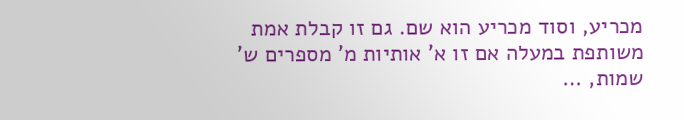מכריע, וסוד מכריע הוא שם. גם זו קבלת אמת משותפת במעלה אם זו א' אותיות מ' מספרים ש' שמות, …